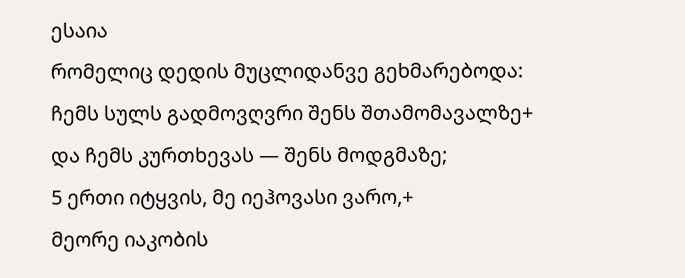ესაია
რომელიც დედის მუცლიდანვე გეხმარებოდა:
ჩემს სულს გადმოვღვრი შენს შთამომავალზე+
და ჩემს კურთხევას — შენს მოდგმაზე;
5 ერთი იტყვის, მე იეჰოვასი ვარო,+
მეორე იაკობის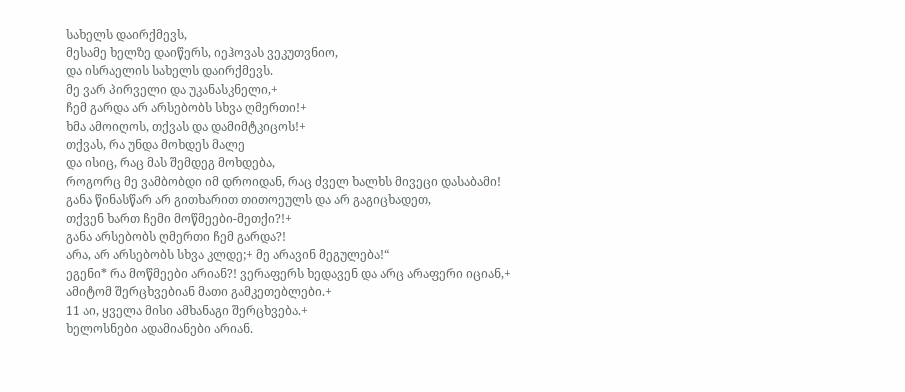სახელს დაირქმევს,
მესამე ხელზე დაიწერს, იეჰოვას ვეკუთვნიო,
და ისრაელის სახელს დაირქმევს.
მე ვარ პირველი და უკანასკნელი,+
ჩემ გარდა არ არსებობს სხვა ღმერთი!+
ხმა ამოიღოს, თქვას და დამიმტკიცოს!+
თქვას, რა უნდა მოხდეს მალე
და ისიც, რაც მას შემდეგ მოხდება,
როგორც მე ვამბობდი იმ დროიდან, რაც ძველ ხალხს მივეცი დასაბამი!
განა წინასწარ არ გითხარით თითოეულს და არ გაგიცხადეთ,
თქვენ ხართ ჩემი მოწმეები-მეთქი?!+
განა არსებობს ღმერთი ჩემ გარდა?!
არა, არ არსებობს სხვა კლდე;+ მე არავინ მეგულება!“
ეგენი* რა მოწმეები არიან?! ვერაფერს ხედავენ და არც არაფერი იციან,+
ამიტომ შერცხვებიან მათი გამკეთებლები.+
11 აი, ყველა მისი ამხანაგი შერცხვება.+
ხელოსნები ადამიანები არიან.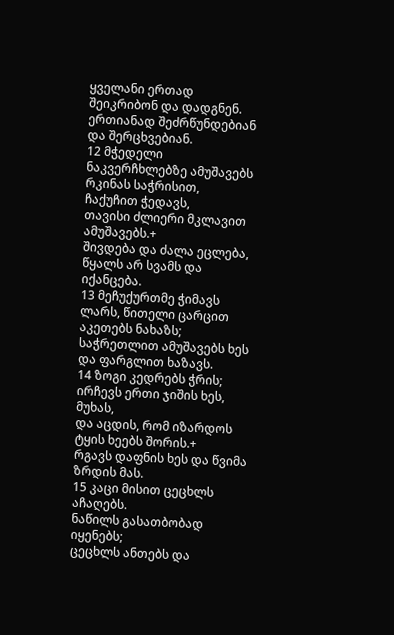ყველანი ერთად შეიკრიბონ და დადგნენ.
ერთიანად შეძრწუნდებიან და შერცხვებიან.
12 მჭედელი ნაკვერჩხლებზე ამუშავებს რკინას საჭრისით,
ჩაქუჩით ჭედავს,
თავისი ძლიერი მკლავით ამუშავებს.+
შივდება და ძალა ეცლება,
წყალს არ სვამს და იქანცება.
13 მეჩუქურთმე ჭიმავს ლარს, წითელი ცარცით აკეთებს ნახაზს;
საჭრეთლით ამუშავებს ხეს და ფარგლით ხაზავს.
14 ზოგი კედრებს ჭრის;
ირჩევს ერთი ჯიშის ხეს, მუხას,
და აცდის, რომ იზარდოს ტყის ხეებს შორის.+
რგავს დაფნის ხეს და წვიმა ზრდის მას.
15 კაცი მისით ცეცხლს აჩაღებს.
ნაწილს გასათბობად იყენებს;
ცეცხლს ანთებს და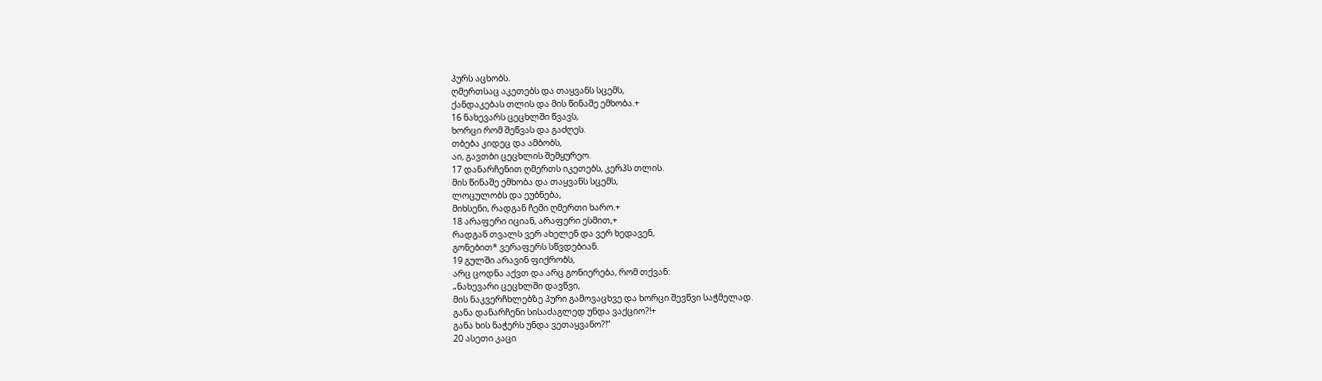პურს აცხობს.
ღმერთსაც აკეთებს და თაყვანს სცემს,
ქანდაკებას თლის და მის წინაშე ემხობა.+
16 ნახევარს ცეცხლში წვავს,
ხორცი რომ შეწვას და გაძღეს.
თბება კიდეც და ამბობს,
აი, გავთბი ცეცხლის შემყურეო.
17 დანარჩენით ღმერთს იკეთებს, კერპს თლის.
მის წინაშე ემხობა და თაყვანს სცემს,
ლოცულობს და ეუბნება,
მიხსენი, რადგან ჩემი ღმერთი ხარო.+
18 არაფერი იციან, არაფერი ესმით,+
რადგან თვალს ვერ ახელენ და ვერ ხედავენ,
გონებით* ვერაფერს სწვდებიან.
19 გულში არავინ ფიქრობს,
არც ცოდნა აქვთ და არც გონიერება, რომ თქვან:
„ნახევარი ცეცხლში დავწვი,
მის ნაკვერჩხლებზე პური გამოვაცხვე და ხორცი შევწვი საჭმელად.
განა დანარჩენი სისაძაგლედ უნდა ვაქციო?!+
განა ხის ნაჭერს უნდა ვეთაყვანო?!“
20 ასეთი კაცი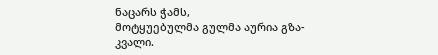ნაცარს ჭამს,
მოტყუებულმა გულმა აურია გზა-კვალი.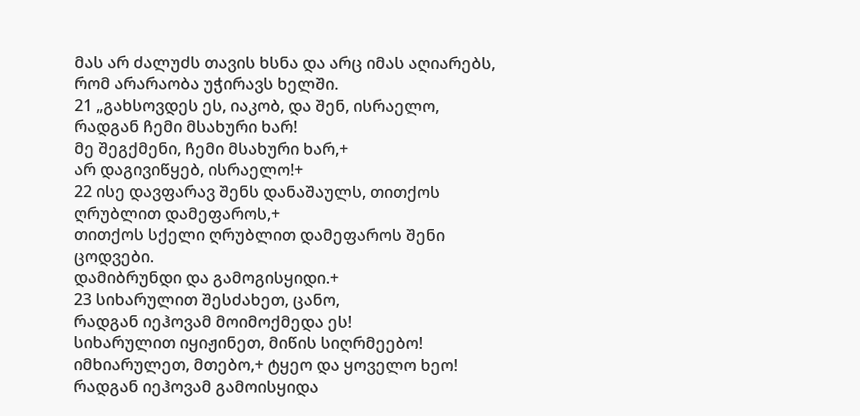მას არ ძალუძს თავის ხსნა და არც იმას აღიარებს,
რომ არარაობა უჭირავს ხელში.
21 „გახსოვდეს ეს, იაკობ, და შენ, ისრაელო,
რადგან ჩემი მსახური ხარ!
მე შეგქმენი, ჩემი მსახური ხარ,+
არ დაგივიწყებ, ისრაელო!+
22 ისე დავფარავ შენს დანაშაულს, თითქოს ღრუბლით დამეფაროს,+
თითქოს სქელი ღრუბლით დამეფაროს შენი ცოდვები.
დამიბრუნდი და გამოგისყიდი.+
23 სიხარულით შესძახეთ, ცანო,
რადგან იეჰოვამ მოიმოქმედა ეს!
სიხარულით იყიჟინეთ, მიწის სიღრმეებო!
იმხიარულეთ, მთებო,+ ტყეო და ყოველო ხეო!
რადგან იეჰოვამ გამოისყიდა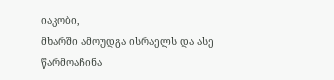იაკობი,
მხარში ამოუდგა ისრაელს და ასე წარმოაჩინა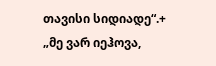თავისი სიდიადე“.+
„მე ვარ იეჰოვა,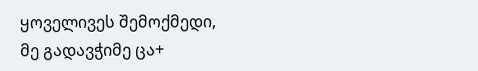ყოველივეს შემოქმედი,
მე გადავჭიმე ცა+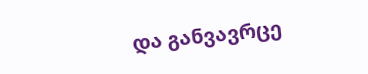და განვავრცე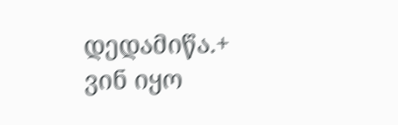დედამიწა.+
ვინ იყო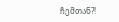ჩემთან?!